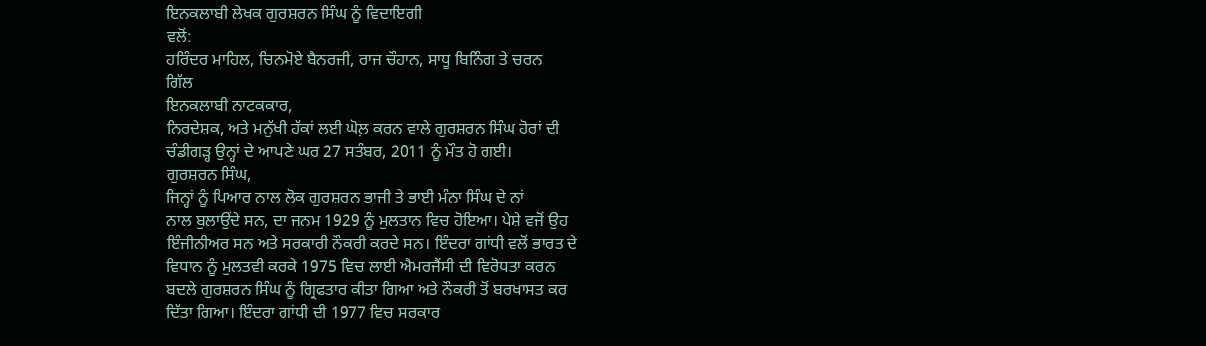ਇਨਕਲਾਬੀ ਲੇਖਕ ਗੁਰਸ਼ਰਨ ਸਿੰਘ ਨੂੰ ਵਿਦਾਇਗੀ
ਵਲੋਂ:
ਹਰਿੰਦਰ ਮਾਹਿਲ, ਚਿਨਮੋਏ ਬੈਨਰਜੀ, ਰਾਜ ਚੌਹਾਨ, ਸਾਧੂ ਬਿਨਿੰਗ ਤੇ ਚਰਨ
ਗਿੱਲ
ਇਨਕਲਾਬੀ ਨਾਟਕਕਾਰ,
ਨਿਰਦੇਸ਼ਕ, ਅਤੇ ਮਨੁੱਖੀ ਹੱਕਾਂ ਲਈ ਘੋਲ਼ ਕਰਨ ਵਾਲੇ ਗੁਰਸ਼ਰਨ ਸਿੰਘ ਹੋਰਾਂ ਦੀ
ਚੰਡੀਗੜ੍ਹ ਉਨ੍ਹਾਂ ਦੇ ਆਪਣੇ ਘਰ 27 ਸਤੰਬਰ, 2011 ਨੂੰ ਮੌਤ ਹੋ ਗਈ।
ਗੁਰਸ਼ਰਨ ਸਿੰਘ,
ਜਿਨ੍ਹਾਂ ਨੂੰ ਪਿਆਰ ਨਾਲ ਲੋਕ ਗੁਰਸ਼ਰਨ ਭਾਜੀ ਤੇ ਭਾਈ ਮੰਨਾ ਸਿੰਘ ਦੇ ਨਾਂ
ਨਾਲ ਬੁਲਾਉਂਦੇ ਸਨ, ਦਾ ਜਨਮ 1929 ਨੂੰ ਮੁਲਤਾਨ ਵਿਚ ਹੋਇਆ। ਪੇਸ਼ੇ ਵਜੋਂ ਉਹ
ਇੰਜੀਨੀਅਰ ਸਨ ਅਤੇ ਸਰਕਾਰੀ ਨੌਕਰੀ ਕਰਦੇ ਸਨ। ਇੰਦਰਾ ਗਾਂਧੀ ਵਲੋਂ ਭਾਰਤ ਦੇ
ਵਿਧਾਨ ਨੂੰ ਮੁਲਤਵੀ ਕਰਕੇ 1975 ਵਿਚ ਲਾਈ ਐਮਰਜੈਂਸੀ ਦੀ ਵਿਰੋਧਤਾ ਕਰਨ
ਬਦਲੇ ਗੁਰਸ਼ਰਨ ਸਿੰਘ ਨੂੰ ਗ੍ਰਿਫਤਾਰ ਕੀਤਾ ਗਿਆ ਅਤੇ ਨੌਕਰੀ ਤੋਂ ਬਰਖਾਸਤ ਕਰ
ਦਿੱਤਾ ਗਿਆ। ਇੰਦਰਾ ਗਾਂਧੀ ਦੀ 1977 ਵਿਚ ਸਰਕਾਰ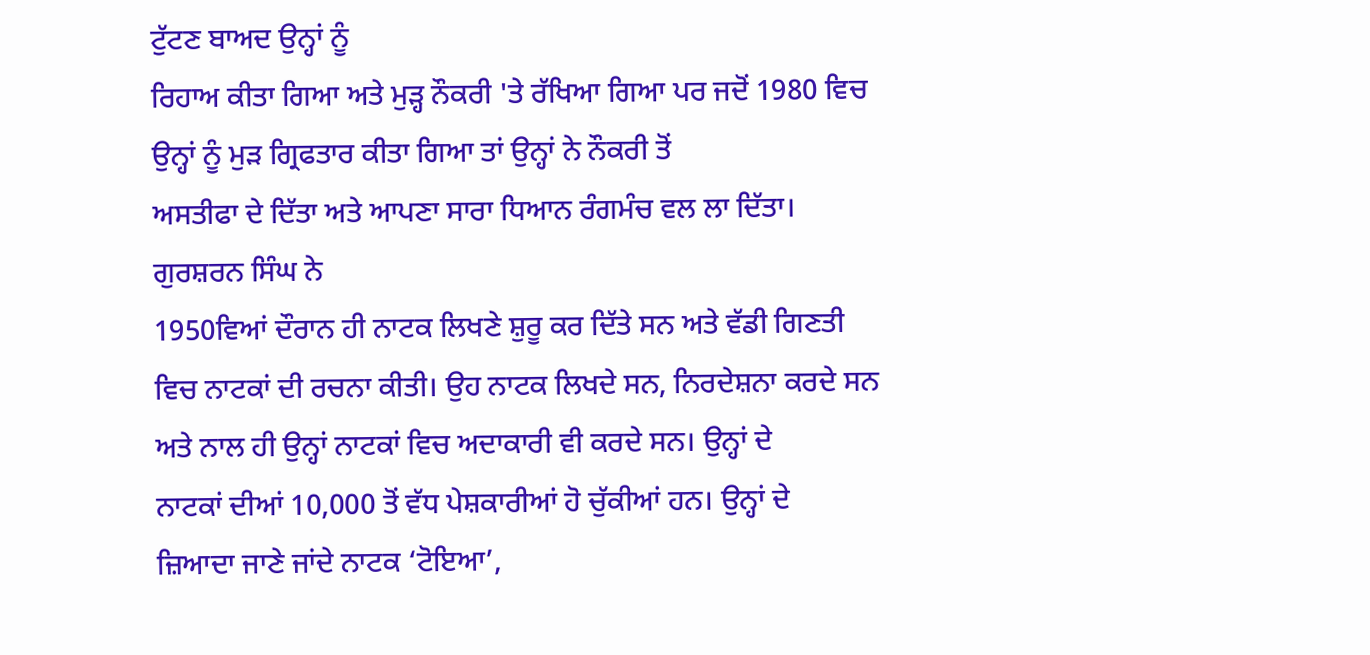ਟੁੱਟਣ ਬਾਅਦ ਉਨ੍ਹਾਂ ਨੂੰ
ਰਿਹਾਅ ਕੀਤਾ ਗਿਆ ਅਤੇ ਮੁੜ੍ਹ ਨੌਕਰੀ 'ਤੇ ਰੱਖਿਆ ਗਿਆ ਪਰ ਜਦੋਂ 1980 ਵਿਚ
ਉਨ੍ਹਾਂ ਨੂੰ ਮੁੜ ਗ੍ਰਿਫਤਾਰ ਕੀਤਾ ਗਿਆ ਤਾਂ ਉਨ੍ਹਾਂ ਨੇ ਨੌਕਰੀ ਤੋਂ
ਅਸਤੀਫਾ ਦੇ ਦਿੱਤਾ ਅਤੇ ਆਪਣਾ ਸਾਰਾ ਧਿਆਨ ਰੰਗਮੰਚ ਵਲ ਲਾ ਦਿੱਤਾ।
ਗੁਰਸ਼ਰਨ ਸਿੰਘ ਨੇ
1950ਵਿਆਂ ਦੌਰਾਨ ਹੀ ਨਾਟਕ ਲਿਖਣੇ ਸ਼ੁਰੂ ਕਰ ਦਿੱਤੇ ਸਨ ਅਤੇ ਵੱਡੀ ਗਿਣਤੀ
ਵਿਚ ਨਾਟਕਾਂ ਦੀ ਰਚਨਾ ਕੀਤੀ। ਉਹ ਨਾਟਕ ਲਿਖਦੇ ਸਨ, ਨਿਰਦੇਸ਼ਨਾ ਕਰਦੇ ਸਨ
ਅਤੇ ਨਾਲ ਹੀ ਉਨ੍ਹਾਂ ਨਾਟਕਾਂ ਵਿਚ ਅਦਾਕਾਰੀ ਵੀ ਕਰਦੇ ਸਨ। ਉਨ੍ਹਾਂ ਦੇ
ਨਾਟਕਾਂ ਦੀਆਂ 10,000 ਤੋਂ ਵੱਧ ਪੇਸ਼ਕਾਰੀਆਂ ਹੋ ਚੁੱਕੀਆਂ ਹਨ। ਉਨ੍ਹਾਂ ਦੇ
ਜ਼ਿਆਦਾ ਜਾਣੇ ਜਾਂਦੇ ਨਾਟਕ ‘ਟੋਇਆ’,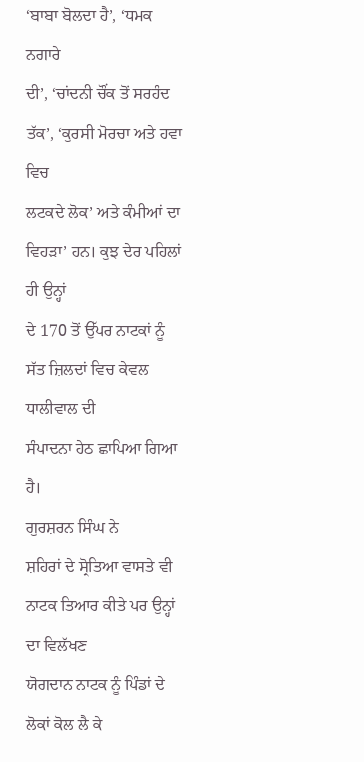‘ਬਾਬਾ ਬੋਲਦਾ ਹੈ’, ‘ਧਮਕ ਨਗਾਰੇ
ਦੀ’, ‘ਚਾਂਦਨੀ ਚੌਂਕ ਤੋਂ ਸਰਹੰਦ ਤੱਕ’, ‘ਕੁਰਸੀ ਮੋਰਚਾ ਅਤੇ ਹਵਾ ਵਿਚ
ਲਟਕਦੇ ਲੋਕ’ ਅਤੇ ਕੰਮੀਆਂ ਦਾ ਵਿਹੜਾ’ ਹਨ। ਕੁਝ ਦੇਰ ਪਹਿਲਾਂ ਹੀ ਉਨ੍ਹਾਂ
ਦੇ 170 ਤੋਂ ਉੱਪਰ ਨਾਟਕਾਂ ਨੂੰ ਸੱਤ ਜ਼ਿਲਦਾਂ ਵਿਚ ਕੇਵਲ ਧਾਲੀਵਾਲ ਦੀ
ਸੰਪਾਦਨਾ ਹੇਠ ਛਾਪਿਆ ਗਿਆ ਹੈ।
ਗੁਰਸ਼ਰਨ ਸਿੰਘ ਨੇ
ਸ਼ਹਿਰਾਂ ਦੇ ਸ੍ਰੋਤਿਆ ਵਾਸਤੇ ਵੀ ਨਾਟਕ ਤਿਆਰ ਕੀਤੇ ਪਰ ਉਨ੍ਹਾਂ ਦਾ ਵਿਲੱਖਣ
ਯੋਗਦਾਨ ਨਾਟਕ ਨੂੰ ਪਿੰਡਾਂ ਦੇ ਲੋਕਾਂ ਕੋਲ ਲੈ ਕੇ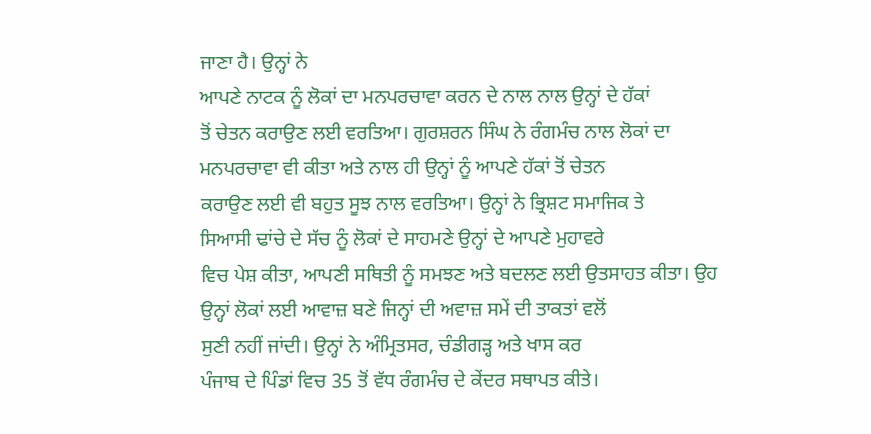ਜਾਣਾ ਹੈ। ਉਨ੍ਹਾਂ ਨੇ
ਆਪਣੇ ਨਾਟਕ ਨੂੰ ਲੋਕਾਂ ਦਾ ਮਨਪਰਚਾਵਾ ਕਰਨ ਦੇ ਨਾਲ ਨਾਲ ਉਨ੍ਹਾਂ ਦੇ ਹੱਕਾਂ
ਤੋਂ ਚੇਤਨ ਕਰਾਉਣ ਲਈ ਵਰਤਿਆ। ਗੁਰਸ਼ਰਨ ਸਿੰਘ ਨੇ ਰੰਗਮੰਚ ਨਾਲ ਲੋਕਾਂ ਦਾ
ਮਨਪਰਚਾਵਾ ਵੀ ਕੀਤਾ ਅਤੇ ਨਾਲ ਹੀ ਉਨ੍ਹਾਂ ਨੂੰ ਆਪਣੇ ਹੱਕਾਂ ਤੋਂ ਚੇਤਨ
ਕਰਾਉਣ ਲਈ ਵੀ ਬਹੁਤ ਸੂਝ ਨਾਲ ਵਰਤਿਆ। ਉਨ੍ਹਾਂ ਨੇ ਭ੍ਰਿਸ਼ਟ ਸਮਾਜਿਕ ਤੇ
ਸਿਆਸੀ ਢਾਂਚੇ ਦੇ ਸੱਚ ਨੂੰ ਲੋਕਾਂ ਦੇ ਸਾਹਮਣੇ ਉਨ੍ਹਾਂ ਦੇ ਆਪਣੇ ਮੁਹਾਵਰੇ
ਵਿਚ ਪੇਸ਼ ਕੀਤਾ, ਆਪਣੀ ਸਥਿਤੀ ਨੂੰ ਸਮਝਣ ਅਤੇ ਬਦਲਣ ਲਈ ਉਤਸਾਹਤ ਕੀਤਾ। ਉਹ
ਉਨ੍ਹਾਂ ਲੋਕਾਂ ਲਈ ਆਵਾਜ਼ ਬਣੇ ਜਿਨ੍ਹਾਂ ਦੀ ਅਵਾਜ਼ ਸਮੇਂ ਦੀ ਤਾਕਤਾਂ ਵਲੋਂ
ਸੁਣੀ ਨਹੀਂ ਜਾਂਦੀ। ਉਨ੍ਹਾਂ ਨੇ ਅੰਮ੍ਰਿਤਸਰ, ਚੰਡੀਗੜ੍ਹ ਅਤੇ ਖਾਸ ਕਰ
ਪੰਜਾਬ ਦੇ ਪਿੰਡਾਂ ਵਿਚ 35 ਤੋਂ ਵੱਧ ਰੰਗਮੰਚ ਦੇ ਕੇਂਦਰ ਸਥਾਪਤ ਕੀਤੇ।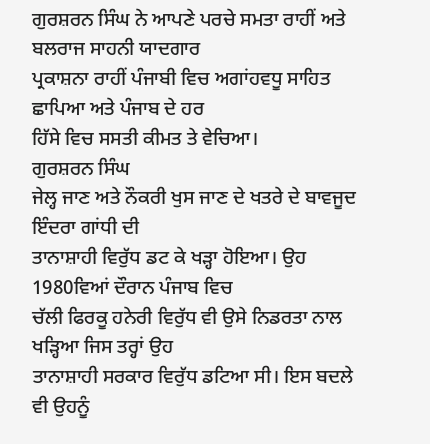ਗੁਰਸ਼ਰਨ ਸਿੰਘ ਨੇ ਆਪਣੇ ਪਰਚੇ ਸਮਤਾ ਰਾਹੀਂ ਅਤੇ ਬਲਰਾਜ ਸਾਹਨੀ ਯਾਦਗਾਰ
ਪ੍ਰਕਾਸ਼ਨਾ ਰਾਹੀਂ ਪੰਜਾਬੀ ਵਿਚ ਅਗਾਂਹਵਧੂ ਸਾਹਿਤ ਛਾਪਿਆ ਅਤੇ ਪੰਜਾਬ ਦੇ ਹਰ
ਹਿੱਸੇ ਵਿਚ ਸਸਤੀ ਕੀਮਤ ਤੇ ਵੇਚਿਆ।
ਗੁਰਸ਼ਰਨ ਸਿੰਘ
ਜੇਲ੍ਹ ਜਾਣ ਅਤੇ ਨੌਕਰੀ ਖੁਸ ਜਾਣ ਦੇ ਖਤਰੇ ਦੇ ਬਾਵਜੂਦ ਇੰਦਰਾ ਗਾਂਧੀ ਦੀ
ਤਾਨਾਸ਼ਾਹੀ ਵਿਰੁੱਧ ਡਟ ਕੇ ਖੜ੍ਹਾ ਹੋਇਆ। ਉਹ 1980ਵਿਆਂ ਦੌਰਾਨ ਪੰਜਾਬ ਵਿਚ
ਚੱਲੀ ਫਿਰਕੂ ਹਨੇਰੀ ਵਿਰੁੱਧ ਵੀ ਉਸੇ ਨਿਡਰਤਾ ਨਾਲ ਖੜ੍ਹਿਆ ਜਿਸ ਤਰ੍ਹਾਂ ਉਹ
ਤਾਨਾਸ਼ਾਹੀ ਸਰਕਾਰ ਵਿਰੁੱਧ ਡਟਿਆ ਸੀ। ਇਸ ਬਦਲੇ ਵੀ ਉਹਨੂੰ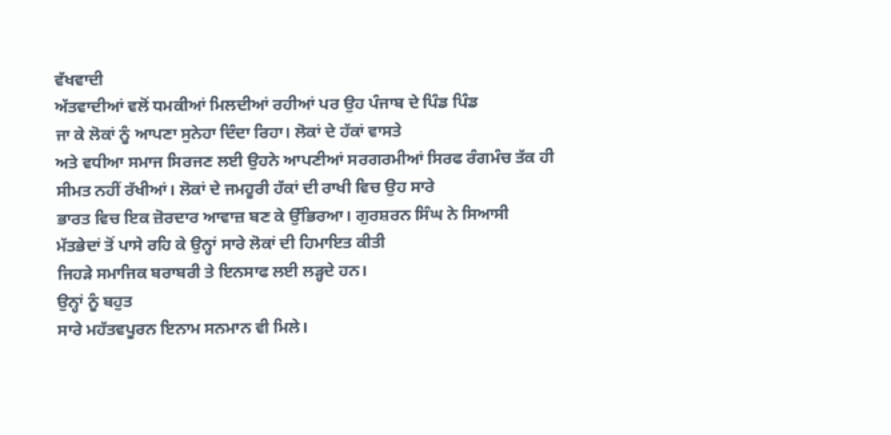ਵੱਖਵਾਦੀ
ਅੱਤਵਾਦੀਆਂ ਵਲੋਂ ਧਮਕੀਆਂ ਮਿਲਦੀਆਂ ਰਹੀਆਂ ਪਰ ਉਹ ਪੰਜਾਬ ਦੇ ਪਿੰਡ ਪਿੰਡ
ਜਾ ਕੇ ਲੋਕਾਂ ਨੂੰ ਆਪਣਾ ਸੁਨੇਹਾ ਦਿੰਦਾ ਰਿਹਾ। ਲੋਕਾਂ ਦੇ ਹੱਕਾਂ ਵਾਸਤੇ
ਅਤੇ ਵਧੀਆ ਸਮਾਜ ਸਿਰਜਣ ਲਈ ਉਹਨੇ ਆਪਣੀਆਂ ਸਰਗਰਮੀਆਂ ਸਿਰਫ ਰੰਗਮੰਚ ਤੱਕ ਹੀ
ਸੀਮਤ ਨਹੀਂ ਰੱਖੀਆਂ। ਲੋਕਾਂ ਦੇ ਜਮਹੂਰੀ ਹੱਕਾਂ ਦੀ ਰਾਖੀ ਵਿਚ ਉਹ ਸਾਰੇ
ਭਾਰਤ ਵਿਚ ਇਕ ਜ਼ੋਰਦਾਰ ਆਵਾਜ਼ ਬਣ ਕੇ ਉੱਭਿਰਆ। ਗੁਰਸ਼ਰਨ ਸਿੰਘ ਨੇ ਸਿਆਸੀ
ਮੱਤਭੇਦਾਂ ਤੋਂ ਪਾਸੇ ਰਹਿ ਕੇ ਉਨ੍ਹਾਂ ਸਾਰੇ ਲੋਕਾਂ ਦੀ ਹਿਮਾਇਤ ਕੀਤੀ
ਜਿਹੜੇ ਸਮਾਜਿਕ ਬਰਾਬਰੀ ਤੇ ਇਨਸਾਫ ਲਈ ਲੜ੍ਹਦੇ ਹਨ।
ਉਨ੍ਹਾਂ ਨੂੰ ਬਹੁਤ
ਸਾਰੇ ਮਹੱਤਵਪੂਰਨ ਇਨਾਮ ਸਨਮਾਨ ਵੀ ਮਿਲੇ।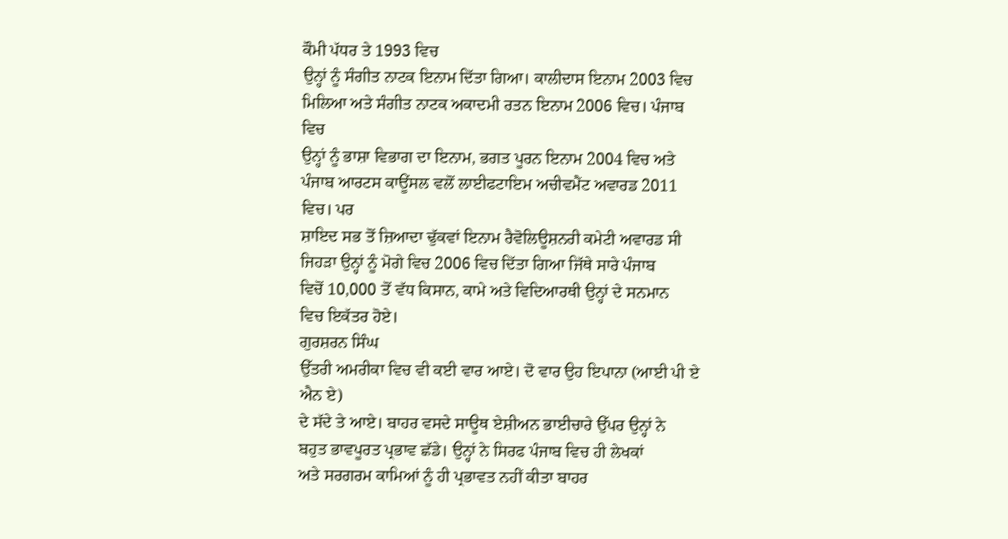ਕੌਮੀ ਪੱਧਰ ਤੇ 1993 ਵਿਚ
ਉਨ੍ਹਾਂ ਨੂੰ ਸੰਗੀਤ ਨਾਟਕ ਇਨਾਮ ਦਿੱਤਾ ਗਿਆ। ਕਾਲੀਦਾਸ ਇਨਾਮ 2003 ਵਿਚ
ਮਿਲਿਆ ਅਤੇ ਸੰਗੀਤ ਨਾਟਕ ਅਕਾਦਮੀ ਰਤਨ ਇਨਾਮ 2006 ਵਿਚ। ਪੰਜਾਬ ਵਿਚ
ਉਨ੍ਹਾਂ ਨੂੰ ਭਾਸ਼ਾ ਵਿਭਾਗ ਦਾ ਇਨਾਮ, ਭਗਤ ਪੂਰਨ ਇਨਾਮ 2004 ਵਿਚ ਅਤੇ
ਪੰਜਾਬ ਆਰਟਸ ਕਾਊਂਸਲ ਵਲੋਂ ਲਾਈਫਟਾਇਮ ਅਚੀਵਮੈਂਟ ਅਵਾਰਡ 2011 ਵਿਚ। ਪਰ
ਸ਼ਾਇਦ ਸਭ ਤੋਂ ਜ਼ਿਆਦਾ ਢੁੱਕਵਾਂ ਇਨਾਮ ਰੈਵੋਲਿਊਸ਼ਨਰੀ ਕਮੇਟੀ ਅਵਾਰਡ ਸੀ
ਜਿਹੜਾ ਉਨ੍ਹਾਂ ਨੂੰ ਮੋਗੇ ਵਿਚ 2006 ਵਿਚ ਦਿੱਤਾ ਗਿਆ ਜਿੱਥੇ ਸਾਰੇ ਪੰਜਾਬ
ਵਿਚੋਂ 10,000 ਤੋਂ ਵੱਧ ਕਿਸਾਨ, ਕਾਮੇ ਅਤੇ ਵਿਦਿਆਰਥੀ ਉਨ੍ਹਾਂ ਦੇ ਸਨਮਾਨ
ਵਿਚ ਇਕੱਤਰ ਹੋਏ।
ਗੁਰਸ਼ਰਨ ਸਿੰਘ
ਉੱਤਰੀ ਅਮਰੀਕਾ ਵਿਚ ਵੀ ਕਈ ਵਾਰ ਆਏ। ਦੋ ਵਾਰ ਉਹ ਇਪਾਨਾ (ਆਈ ਪੀ ਏ ਐਨ ਏ)
ਦੇ ਸੱਦੇ ਤੇ ਆਏ। ਬਾਹਰ ਵਸਦੇ ਸਾਊਥ ਏਸ਼ੀਅਨ ਭਾਈਚਾਰੇ ਉੱਪਰ ਉਨ੍ਹਾਂ ਨੇ
ਬਹੁਤ ਭਾਵਪੂਰਤ ਪ੍ਰਭਾਵ ਛੱਡੇ। ਉਨ੍ਹਾਂ ਨੇ ਸਿਰਫ ਪੰਜਾਬ ਵਿਚ ਹੀ ਲੇਖਕਾਂ
ਅਤੇ ਸਰਗਰਮ ਕਾਮਿਆਂ ਨੂੰ ਹੀ ਪ੍ਰਭਾਵਤ ਨਹੀਂ ਕੀਤਾ ਬਾਹਰ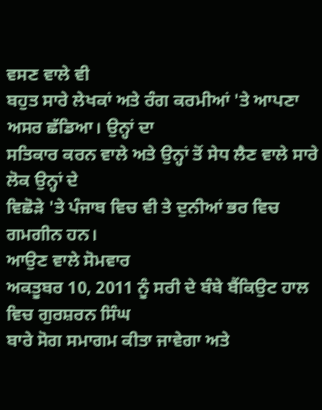ਵਸਣ ਵਾਲੇ ਵੀ
ਬਹੁਤ ਸਾਰੇ ਲੇਖਕਾਂ ਅਤੇ ਰੰਗ ਕਰਮੀਆਂ 'ਤੇ ਆਪਣਾ ਅਸਰ ਛੱਡਿਆ। ਉਨ੍ਹਾਂ ਦਾ
ਸਤਿਕਾਰ ਕਰਨ ਵਾਲੇ ਅਤੇ ਉਨ੍ਹਾਂ ਤੋਂ ਸੇਧ ਲੈਣ ਵਾਲੇ ਸਾਰੇ ਲੋਕ ਉਨ੍ਹਾਂ ਦੇ
ਵਿਛੋੜੇ 'ਤੇ ਪੰਜਾਬ ਵਿਚ ਵੀ ਤੇ ਦੁਨੀਆਂ ਭਰ ਵਿਚ ਗਮਗੀਨ ਹਨ।
ਆਉਣ ਵਾਲੇ ਸੋਮਵਾਰ
ਅਕਤੂਬਰ 10, 2011 ਨੂੰ ਸਰੀ ਦੇ ਬੰਬੇ ਬੈਂਕਿਉਟ ਹਾਲ ਵਿਚ ਗੁਰਸ਼ਰਨ ਸਿੰਘ
ਬਾਰੇ ਸੋਗ ਸਮਾਗਮ ਕੀਤਾ ਜਾਵੇਗਾ ਅਤੇ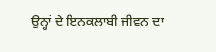ਉਨ੍ਹਾਂ ਦੇ ਇਨਕਲਾਬੀ ਜੀਵਨ ਦਾ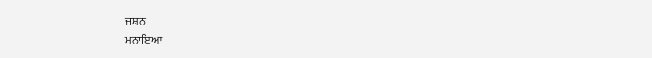ਜਸ਼ਨ
ਮਨਾਇਆ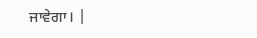ਜਾਵੇਗਾ। |